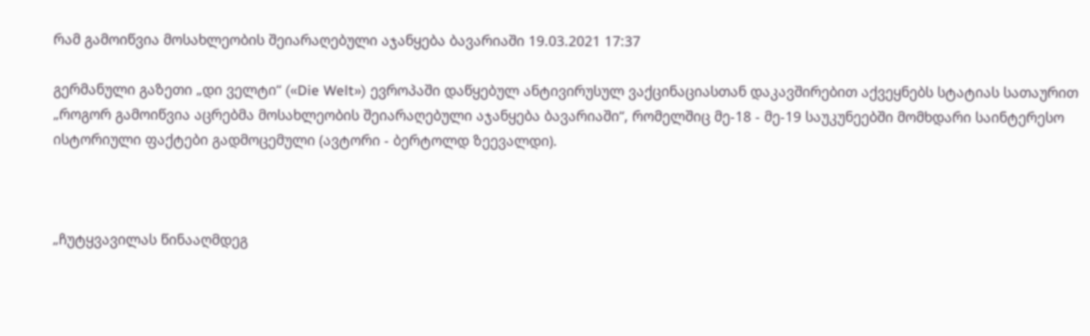რამ გამოიწვია მოსახლეობის შეიარაღებული აჯანყება ბავარიაში 19.03.2021 17:37

გერმანული გაზეთი „დი ველტი“ («Die Welt») ევროპაში დაწყებულ ანტივირუსულ ვაქცინაციასთან დაკავშირებით აქვეყნებს სტატიას სათაურით „როგორ გამოიწვია აცრებმა მოსახლეობის შეიარაღებული აჯანყება ბავარიაში“, რომელშიც მე-18 - მე-19 საუკუნეებში მომხდარი საინტერესო ისტორიული ფაქტები გადმოცემული (ავტორი - ბერტოლდ ზეევალდი).



„ჩუტყვავილას წინააღმდეგ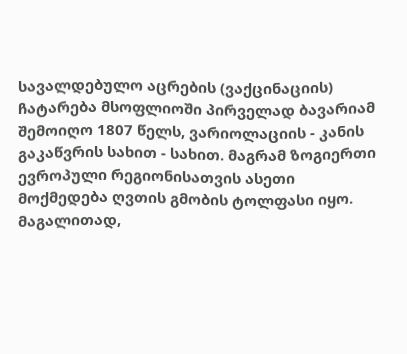სავალდებულო აცრების (ვაქცინაციის) ჩატარება მსოფლიოში პირველად ბავარიამ შემოიღო 1807 წელს, ვარიოლაციის - კანის გაკაწვრის სახით - სახით. მაგრამ ზოგიერთი ევროპული რეგიონისათვის ასეთი მოქმედება ღვთის გმობის ტოლფასი იყო. მაგალითად,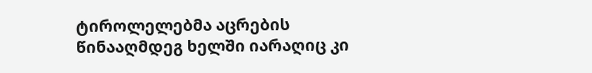ტიროლელებმა აცრების წინააღმდეგ ხელში იარაღიც კი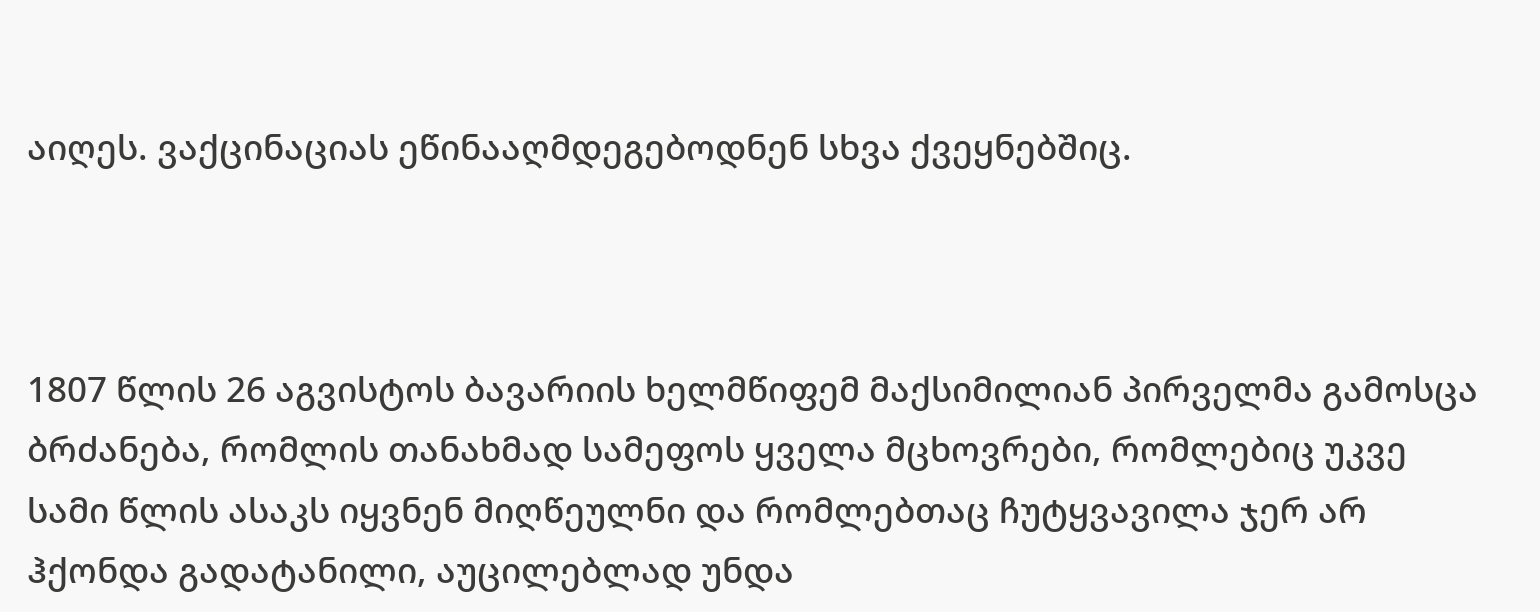აიღეს. ვაქცინაციას ეწინააღმდეგებოდნენ სხვა ქვეყნებშიც.



1807 წლის 26 აგვისტოს ბავარიის ხელმწიფემ მაქსიმილიან პირველმა გამოსცა ბრძანება, რომლის თანახმად სამეფოს ყველა მცხოვრები, რომლებიც უკვე სამი წლის ასაკს იყვნენ მიღწეულნი და რომლებთაც ჩუტყვავილა ჯერ არ ჰქონდა გადატანილი, აუცილებლად უნდა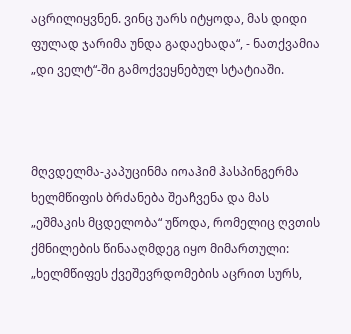აცრილიყვნენ. ვინც უარს იტყოდა, მას დიდი ფულად ჯარიმა უნდა გადაეხადა“, - ნათქვამია  „დი ველტ“-ში გამოქვეყნებულ სტატიაში.



მღვდელმა-კაპუცინმა იოაჰიმ ჰასპინგერმა ხელმწიფის ბრძანება შეაჩვენა და მას „ეშმაკის მცდელობა“ უწოდა, რომელიც ღვთის ქმნილების წინააღმდეგ იყო მიმართული: „ხელმწიფეს ქვეშევრდომების აცრით სურს,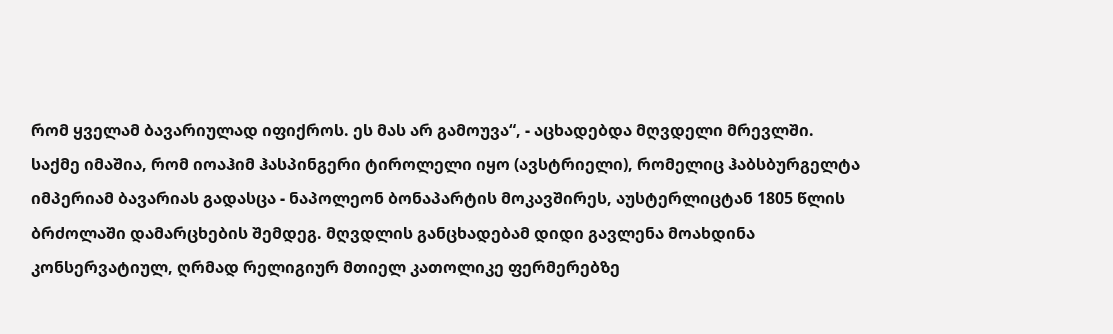რომ ყველამ ბავარიულად იფიქროს. ეს მას არ გამოუვა“, - აცხადებდა მღვდელი მრევლში.  საქმე იმაშია, რომ იოაჰიმ ჰასპინგერი ტიროლელი იყო (ავსტრიელი), რომელიც ჰაბსბურგელტა იმპერიამ ბავარიას გადასცა - ნაპოლეონ ბონაპარტის მოკავშირეს, აუსტერლიცტან 1805 წლის ბრძოლაში დამარცხების შემდეგ. მღვდლის განცხადებამ დიდი გავლენა მოახდინა კონსერვატიულ, ღრმად რელიგიურ მთიელ კათოლიკე ფერმერებზე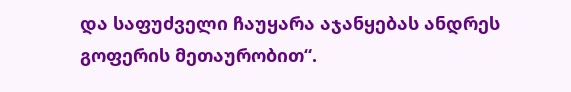და საფუძველი ჩაუყარა აჯანყებას ანდრეს გოფერის მეთაურობით“.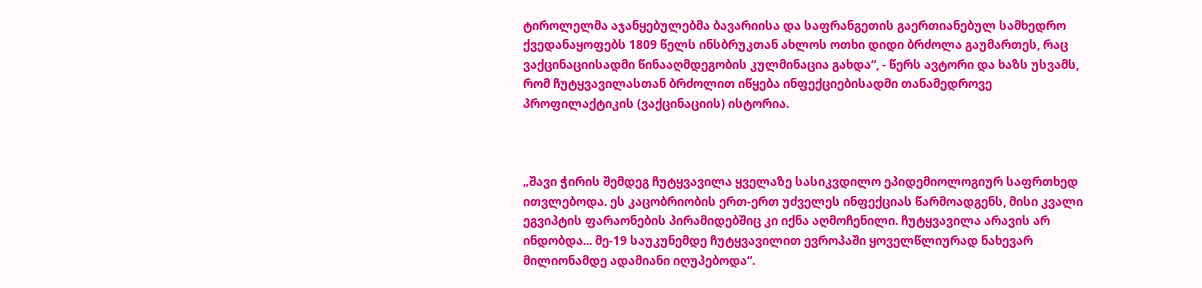ტიროლელმა აჯანყებულებმა ბავარიისა და საფრანგეთის გაერთიანებულ სამხედრო ქვედანაყოფებს 1809 წელს ინსბრუკთან ახლოს ოთხი დიდი ბრძოლა გაუმართეს, რაც ვაქცინაციისადმი წინააღმდეგობის კულმინაცია გახდა“, - წერს ავტორი და ხაზს უსვამს, რომ ჩუტყვავილასთან ბრძოლით იწყება ინფექციებისადმი თანამედროვე პროფილაქტიკის (ვაქცინაციის) ისტორია.



„შავი ჭირის შემდეგ ჩუტყვავილა ყველაზე სასიკვდილო ეპიდემიოლოგიურ საფრთხედ ითვლებოდა. ეს კაცობრიობის ერთ-ერთ უძველეს ინფექციას წარმოადგენს, მისი კვალი ეგვიპტის ფარაონების პირამიდებშიც კი იქნა აღმოჩენილი. ჩუტყვავილა არავის არ ინდობდა... მე-19 საუკუნემდე ჩუტყვავილით ევროპაში ყოველწლიურად ნახევარ მილიონამდე ადამიანი იღუპებოდა“.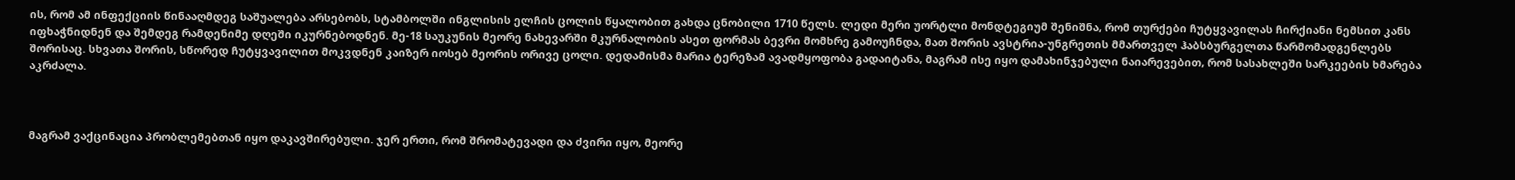ის, რომ ამ ინფექციის წინააღმდეგ საშუალება არსებობს, სტამბოლში ინგლისის ელჩის ცოლის წყალობით გახდა ცნობილი 1710 წელს. ლედი მერი უორტლი მონდტეგიუმ შენიშნა, რომ თურქები ჩუტყვავილას ჩირქიანი ნემსით კანს იფხაჭნიდნენ და შემდეგ რამდენიმე დღეში იკურნებოდნენ. მე-18 საუკუნის მეორე ნახევარში მკურნალობის ასეთ ფორმას ბევრი მომხრე გამოუჩნდა, მათ შორის ავსტრია-უნგრეთის მმართველ ჰაბსბურგელთა წარმომადგენლებს შორისაც. სხვათა შორის, სწორედ ჩუტყვავილით მოკვდნენ კაიზერ იოსებ მეორის ორივე ცოლი. დედამისმა მარია ტერეზამ ავადმყოფობა გადაიტანა, მაგრამ ისე იყო დამახინჯებული ნაიარევებით, რომ სასახლეში სარკეების ხმარება აკრძალა.



მაგრამ ვაქცინაცია პრობლემებთან იყო დაკავშირებული. ჯერ ერთი, რომ შრომატევადი და ძვირი იყო, მეორე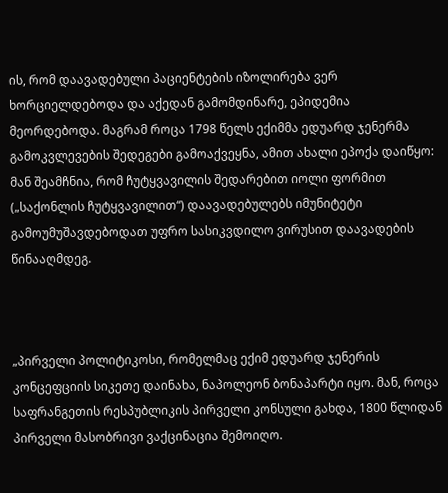ის, რომ დაავადებული პაციენტების იზოლირება ვერ ხორციელდებოდა და აქედან გამომდინარე, ეპიდემია მეორდებოდა. მაგრამ როცა 1798 წელს ექიმმა ედუარდ ჯენერმა გამოკვლევების შედეგები გამოაქვეყნა, ამით ახალი ეპოქა დაიწყო: მან შეამჩნია, რომ ჩუტყვავილის შედარებით იოლი ფორმით („საქონლის ჩუტყვავილით“) დაავადებულებს იმუნიტეტი გამოუმუშავდებოდათ უფრო სასიკვდილო ვირუსით დაავადების წინააღმდეგ.



„პირველი პოლიტიკოსი, რომელმაც ექიმ ედუარდ ჯენერის კონცეფციის სიკეთე დაინახა, ნაპოლეონ ბონაპარტი იყო. მან, როცა საფრანგეთის რესპუბლიკის პირველი კონსული გახდა, 1800 წლიდან პირველი მასობრივი ვაქცინაცია შემოიღო.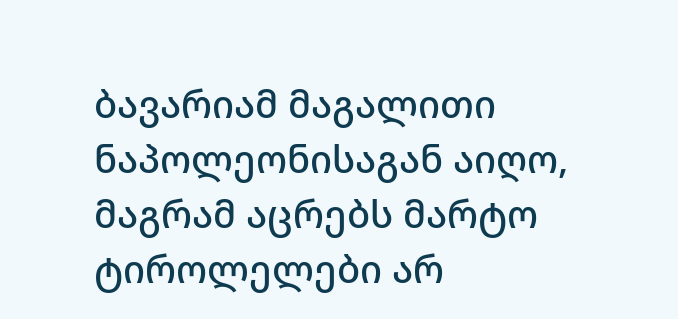ბავარიამ მაგალითი ნაპოლეონისაგან აიღო, მაგრამ აცრებს მარტო ტიროლელები არ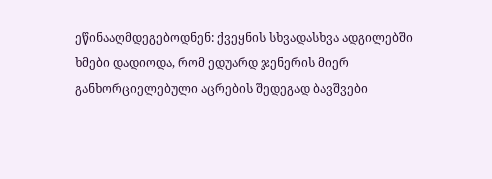ეწინააღმდეგებოდნენ: ქვეყნის სხვადასხვა ადგილებში ხმები დადიოდა, რომ ედუარდ ჯენერის მიერ განხორციელებული აცრების შედეგად ბავშვები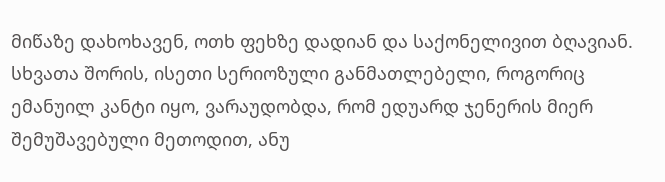მიწაზე დახოხავენ, ოთხ ფეხზე დადიან და საქონელივით ბღავიან. სხვათა შორის, ისეთი სერიოზული განმათლებელი, როგორიც ემანუილ კანტი იყო, ვარაუდობდა, რომ ედუარდ ჯენერის მიერ შემუშავებული მეთოდით, ანუ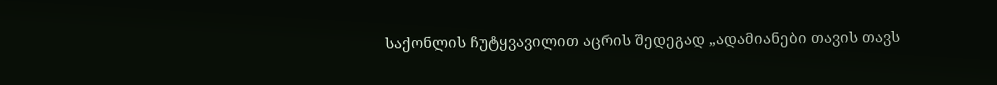საქონლის ჩუტყვავილით აცრის შედეგად „ადამიანები თავის თავს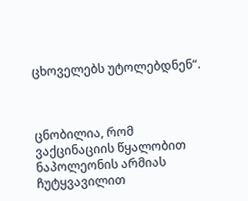ცხოველებს უტოლებდნენ“.



ცნობილია, რომ ვაქცინაციის წყალობით ნაპოლეონის არმიას ჩუტყვავილით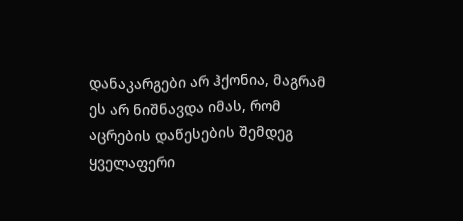დანაკარგები არ ჰქონია, მაგრამ ეს არ ნიშნავდა იმას, რომ აცრების დაწესების შემდეგ ყველაფერი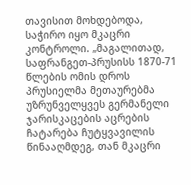თავისით მოხდებოდა, საჭირო იყო მკაცრი კონტროლი. „მაგალითად, საფრანგეთ-პრუსისს 1870-71 წლების ომის დროს პრუსიელმა მეთაურებმა უზრუნველყვეს გერმანელი ჯარისკაცების აცრების ჩატარება ჩუტყვავილის წინააღმდეგ, თან მკაცრი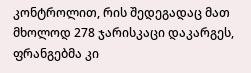კონტროლით, რის შედეგადაც მათ მხოლოდ 278 ჯარისკაცი დაკარგეს, ფრანგებმა კი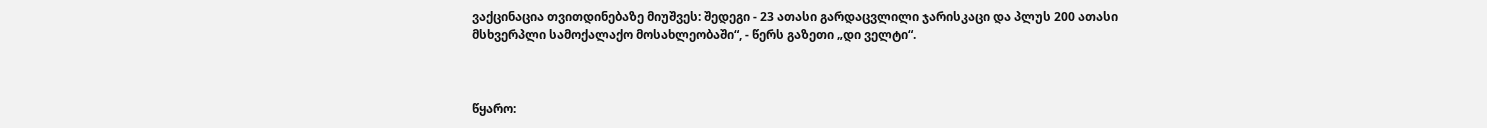ვაქცინაცია თვითდინებაზე მიუშვეს: შედეგი - 23 ათასი გარდაცვლილი ჯარისკაცი და პლუს 200 ათასი მსხვერპლი სამოქალაქო მოსახლეობაში“, - წერს გაზეთი „დი ველტი“.



წყარო: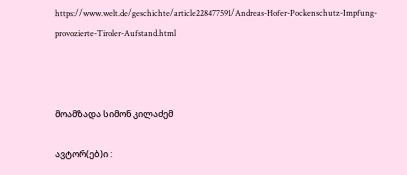https://www.welt.de/geschichte/article228477591/Andreas-Hofer-Pockenschutz-Impfung-provozierte-Tiroler-Aufstand.html



მოამზადა სიმონ კილაძემ

ავტორ(ებ)ი :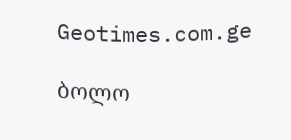Geotimes.com.ge

ბოლო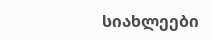სიახლეები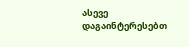ასევე დაგაინტერესებთ